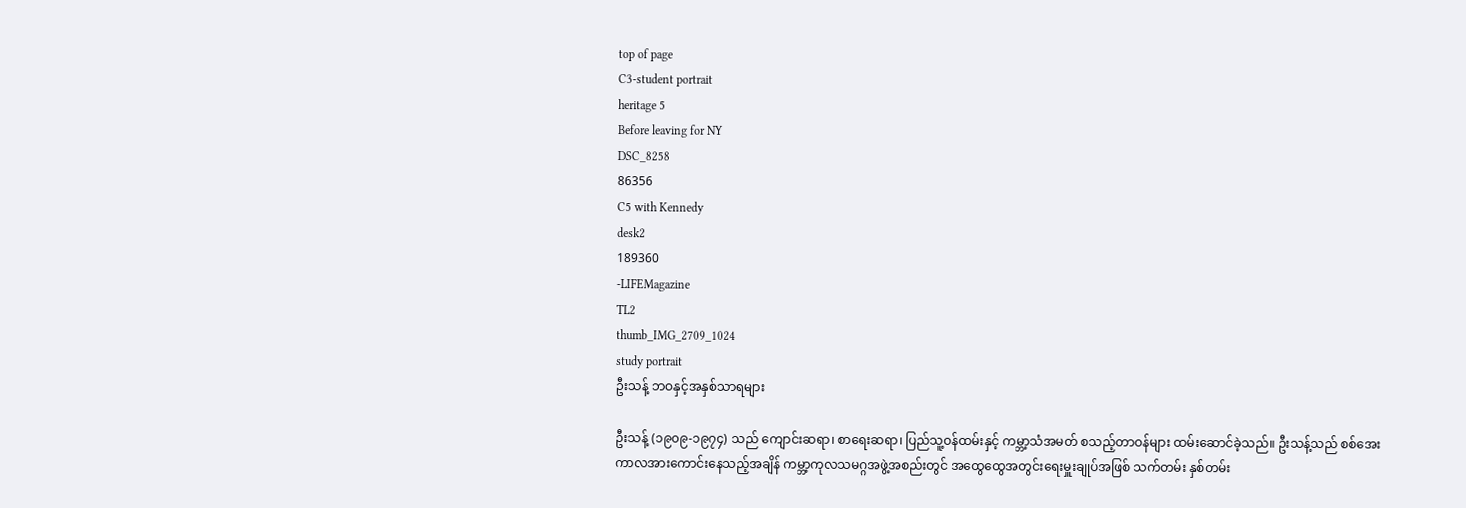top of page
C3-student portrait
heritage 5
Before leaving for NY
DSC_8258
86356
C5 with Kennedy
desk2
189360
-LIFEMagazine
TL2
thumb_IMG_2709_1024
study portrait
ဦးသန့် ဘဝနှင့်အနှစ်သာရများ

ဦးသန့် (၁၉၀၉-၁၉၇၄) သည် ကျောင်းဆရာ၊ စာရေးဆရာ၊ ပြည်သူ့ဝန်ထမ်းနှင့် ကမ္ဘာ့သံအမတ် စသည့်တာဝန်များ ထမ်းဆောင်ခဲ့သည်။ ဦးသန့်သည် စစ်အေးကာလအားကောင်းနေသည့်အချိန် ကမ္ဘာ့ကုလသမဂ္ဂအဖွဲ့အစည်းတွင် အထွေထွေအတွင်းရေးမှူးချုပ်အဖြစ် သက်တမ်း နှစ်တမ်း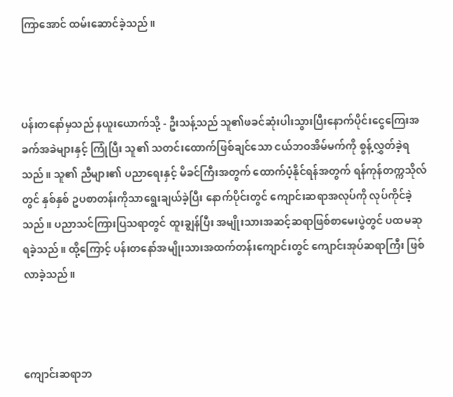ကြာအောင် ထမ်းဆောင်ခဲ့သည်။



ပန်းတနော်မှသည် နယူးယောက်သို့ - ဦးသန့်သည် သူ၏ဖခင်ဆုံးပါးသွားပြီးနောက်ပိုင်းငွေကြေးအခက်အခဲများနှင့် ကြုံပြီး သူ၏ သတင်းထောက်ဖြစ်ချင်သော ငယ်ဘဝအိမ်မက်ကို စွန့်လွှတ်ခဲ့ရသည်။ သူ၏ ညီများ၏ ပညာရေးနှင့် မိခင်ကြီးအတွက် ထောက်ပံ့နိုင်ရန်အတွက် ရန်ကုန်တက္ကသိုလ်တွင် နှစ်နှစ် ဥပစာတန်းကိုသာရွေးချယ်ခဲ့ပြီး နောက်ပိုင်းတွင် ကျောင်းဆရာအလုပ်ကို လုပ်ကိုင်ခဲ့သည်။ ပညာသင်ကြားပြသရာတွင် ထူးချွန်ပြီး အမျိုးသားအဆင့်ဆရာဖြစ်စာမေးပွဲတွင် ပထမဆု ရခဲ့သည်။ ထို့ကြောင့် ပန်းတနော်အမျိုးသားအထက်တန်းကျောင်းတွင် ကျောင်းအုပ်ဆရာကြီး ဖြစ်လာခဲ့သည်။



ကျောင်းဆရာဘ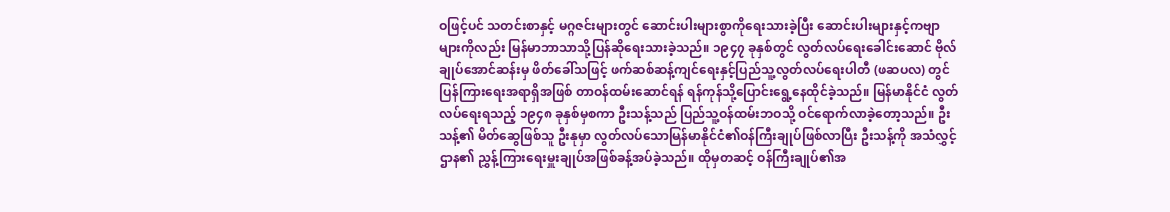ဝဖြင့်ပင် သတင်းစာနှင့် မဂ္ဂဇင်းများတွင် ဆောင်းပါးများစွာကိုရေးသားခဲ့ပြီး ဆောင်းပါးများနှင့်ကဗျာများကိုလည်း မြန်မာဘာသာသို့ပြန်ဆိုရေးသားခဲ့သည်။ ၁၉၄၇ ခုနှစ်တွင် လွတ်လပ်ရေးခေါင်းဆောင် ဗိုလ်ချုပ်အောင်ဆန်းမှ ဖိတ်ခေါ်သဖြင့် ဖက်ဆစ်ဆန့်ကျင်ရေးနှင့်ပြည်သူ့လွတ်လပ်ရေးပါတီ (ဖဆပလ) တွင် ပြန်ကြားရေးအရာရှိအဖြစ် တာဝန်ထမ်းဆောင်ရန် ရန်ကုန်သို့ပြောင်းရွေ့နေထိုင်ခဲ့သည်။ မြန်မာနိုင်ငံ လွတ်လပ်ရေးရသည့် ၁၉၄၈ ခုနှစ်မှစကာ ဦးသန့်သည် ပြည်သူ့ဝန်ထမ်းဘဝသို့ ဝင်ရောက်လာခဲ့တော့သည်။ ဦးသန့်၏ မိတ်ဆွေဖြစ်သူ ဦးနုမှာ လွတ်လပ်သောမြန်မာနိုင်ငံ၏ဝန်ကြီးချုပ်ဖြစ်လာပြီး ဦးသန့်ကို အသံလွှင့်ဌာန၏ ညွှန့်ကြားရေးမှူးချုပ်အဖြစ်ခန့်အပ်ခဲ့သည်။ ထိုမှတဆင့် ဝန်ကြီးချုပ်၏အ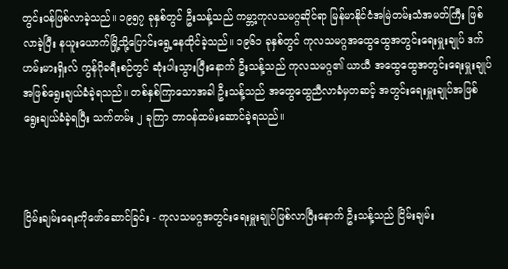တွင်းဝန်ဖြစ်လာခဲ့သည်။ ၁၉၅၇ ခုနှစ်တွင် ဦးသန့်သည် ကမ္ဘာ့ကုလသမဂ္ဂဆိုင်ရာ မြန်မာနိုင်ငံအမြဲတမ်းသံအမတ်ကြီး ဖြစ်လာခဲ့ပြီး နယူးယောက်မြို့သို့ပြောင်းရွေ့နေထိုင်ခဲ့သည်။ ၁၉၆၁ ခုနှစ်တွင် ကုလသမဂ္ဂအထွေထွေအတွင်းရေးမှူးချုပ် ဒက်ဟမ်းမားရှိးလ် ကွန်ဂိုခရီးစဉ်တွင် ဆုံးပါးသွားပြီးနောက် ဦးသန့်သည် ကုလသမဂ္ဂ၏ ယာယီ အထွေထွေအတွင်းရေးမှူးချုပ်အဖြစ်ရွေးချယ်ခံခဲ့ရသည်။ တစ်နှစ်ကြာသောအခါ ဦးသန့်သည် အထွေထွေညီလာခံမှတဆင့် အတွင်းရေးမှူးချုပ်အဖြစ် ရွေးချယ်ခံခဲ့ရပြီး သက်တမ်း ၂ ခုကြာ တာဝန်ထမ်းဆောင်ခဲ့ရသည်။



ငြိမ်းချမ်းရေးကိုဖော်ဆောင်ခြင်း - ကုလသမဂ္ဂအတွင်းရေးမှူးချုပ်ဖြစ်လာပြီးနောက် ဦးသန့်သည် ငြိမ်းချမ်း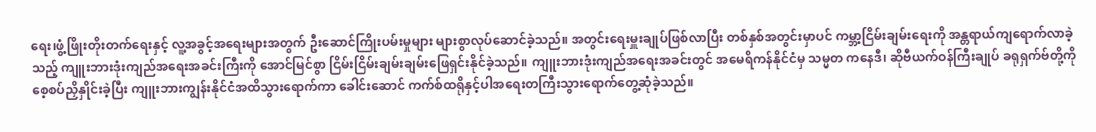ရေး၊ဖွံ့ဖြိုးတိုးတက်ရေးနှင့် လူ့အခွင့်အရေးများအတွက် ဦးဆောင်ကြိုးပမ်းမှုများ များစွာလုပ်ဆောင်ခဲ့သည်။ အတွင်းရေးမှူးချုပ်ဖြစ်လာပြီး တစ်နှစ်အတွင်းမှာပင် ကမ္ဘာ့ငြိမ်းချမ်းရေးကို အန္တရာယ်ကျရောက်လာခဲ့သည့် ကျူးဘားဒုံးကျည်အရေးအခင်းကြီးကို အောင်မြင်စွာ ငြိမ်းငြိမ်းချမ်းချမ်းဖြေရှင်းနိုင်ခဲ့သည်။ ကျူးဘားဒုံးကျည်အရေးအခင်းတွင် အမေရိကန်နိုင်ငံမှ သမ္မတ ကနေဒီ၊ ဆိုဗီယက်ဝန်ကြီးချုပ် ခရုရှက်ဗ်တို့ကို စေ့စပ်ညှိနှိုင်းခဲ့ပြီး ကျူးဘားကျွန်းနိုင်ငံအထိသွားရောက်ကာ ခေါင်းဆောင် ကက်စ်ထရိုနှင့်ပါအရေးတကြီးသွားရောက်တွေ့ဆုံခဲ့သည်။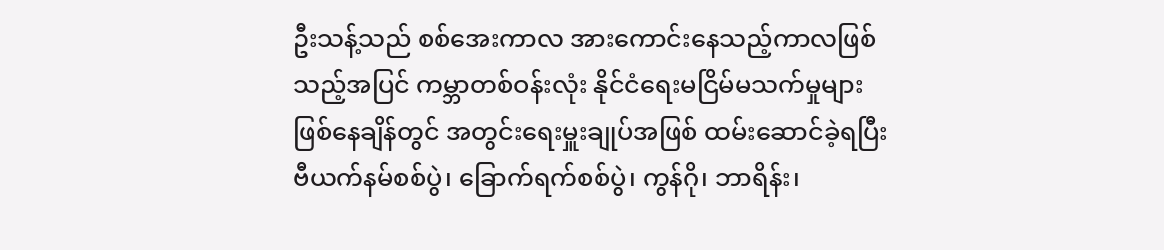ဦးသန့်သည် စစ်အေးကာလ အားကောင်းနေသည့်ကာလဖြစ်သည့်အပြင် ကမ္ဘာတစ်ဝန်းလုံး နိုင်ငံရေးမငြိမ်မသက်မှုများဖြစ်နေချိန်တွင် အတွင်းရေးမှူးချုပ်အဖြစ် ထမ်းဆောင်ခဲ့ရပြီး ဗီယက်နမ်စစ်ပွဲ၊ ခြောက်ရက်စစ်ပွဲ၊ ကွန်ဂို၊ ဘာရိန်း၊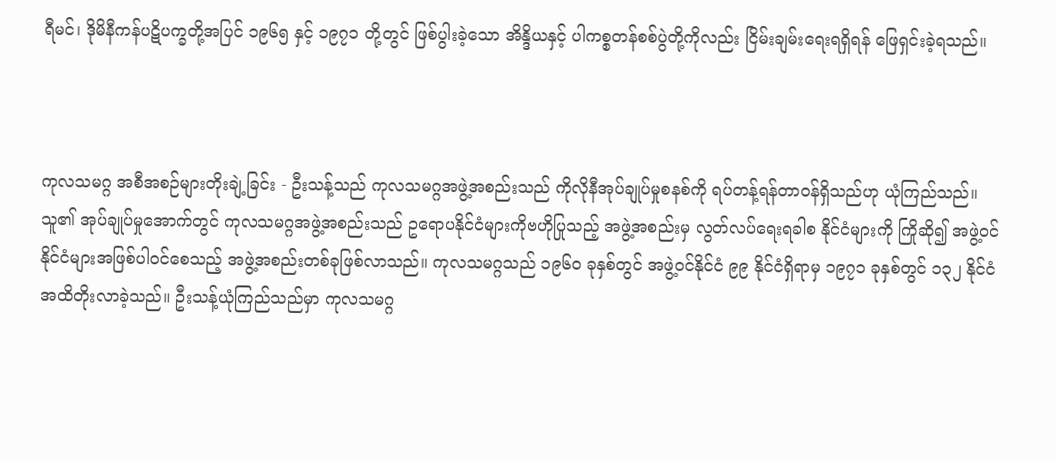ရီမင်၊ ဒိုမိနီကန်ပဋိပက္ခတို့အပြင် ၁၉၆၅ နှင့် ၁၉၇၁ တို့တွင် ဖြစ်ပွါးခဲ့သော အိန္ဒိယနှင့် ပါကစ္စတန်စစ်ပွဲတို့ကိုလည်း ငြိမ်းချမ်းရေးရရှိရန် ဖြေရှင်းခဲ့ရသည်။



ကုလသမဂ္ဂ အစီအစဉ်များတိုးချဲ့ခြင်း - ဦးသန့်သည် ကုလသမဂ္ဂအဖွဲ့အစည်းသည် ကိုလိုနီအုပ်ချုပ်မှုစနစ်ကို ရပ်တန့်ရန်တာဝန်ရှိသည်ဟု ယုံကြည်သည်။ သူ၏ အုပ်ချုပ်မှုအောက်တွင် ကုလသမဂ္ဂအဖွဲ့အစည်းသည် ဥရောပနိုင်ငံများကိုဗဟိုပြုသည့် အဖွဲ့အစည်းမှ လွတ်လပ်ရေးရခါစ နိုင်ငံများကို ကြိုဆို၍ အဖွဲ့ဝင်နိုင်ငံများအဖြစ်ပါဝင်စေသည့် အဖွဲ့အစည်းတစ်ခုဖြစ်လာသည်။ ကုလသမဂ္ဂသည် ၁၉၆၀ ခုနှစ်တွင် အဖွဲ့ဝင်နိုင်ငံ ၉၉ နိုင်ငံရှိရာမှ ၁၉၇၁ ခုနှစ်တွင် ၁၃၂ နိုင်ငံအထိတိုးလာခဲ့သည်။ ဦးသန့်ယုံကြည်သည်မှာ ကုလသမဂ္ဂ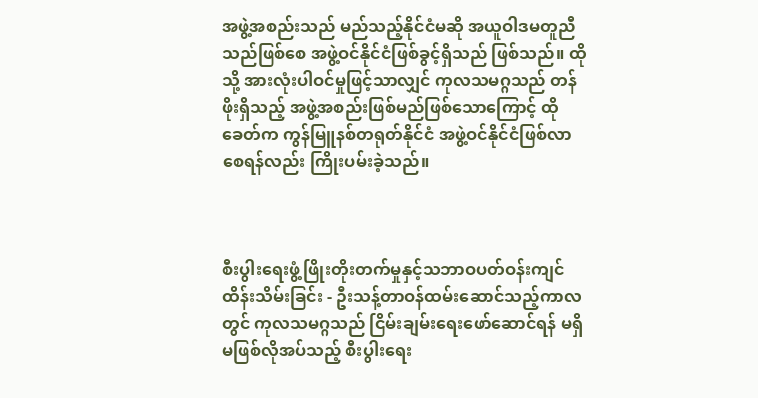အဖွဲ့အစည်းသည် မည်သည့်နိုင်ငံမဆို အယူဝါဒမတူညီသည်ဖြစ်စေ အဖွဲ့ဝင်နိုင်ငံဖြစ်ခွင့်ရှိသည် ဖြစ်သည်။ ထိုသို့ အားလုံးပါဝင်မှုဖြင့်သာလျှင် ကုလသမဂ္ဂသည် တန်ဖိုးရှိသည့် အဖွဲ့အစည်းဖြစ်မည်ဖြစ်သောကြောင့် ထိုခေတ်က ကွန်မြူနစ်တရုတ်နိုင်ငံ အဖွဲ့ဝင်နိုင်ငံဖြစ်လာစေရန်လည်း ကြိုးပမ်းခဲ့သည်။



စီးပွါးရေးဖွံ့ဖြိုးတိုးတက်မှုနှင့်သဘာဝပတ်ဝန်းကျင်ထိန်းသိမ်းခြင်း - ဦးသန့်တာဝန်ထမ်းဆောင်သည့်ကာလတွင် ကုလသမဂ္ဂသည် ငြိမ်းချမ်းရေးဖော်ဆောင်ရန် မရှိမဖြစ်လိုအပ်သည့် စီးပွါးရေး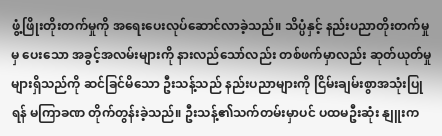ဖွံ့ဖြိုးတိုးတက်မှုကို အရေးပေးလုပ်ဆောင်လာခဲ့သည်။ သိပ္ပံနှင့် နည်းပညာတိုးတက်မှုမှ ပေးသော အခွင့်အလမ်းများကို နားလည်သော်လည်း တစ်ဖက်မှာလည်း ဆုတ်ယုတ်မှုများရှိသည်ကို ဆင်ခြင်မိသော ဦးသန့်သည် နည်းပညာများကို ငြိမ်းချမ်းစွာအသုံးပြုရန် မကြာခဏ တိုက်တွန်းခဲ့သည်။ ဦးသန့်၏သက်တမ်းမှာပင် ပထမဦးဆုံး နျူးက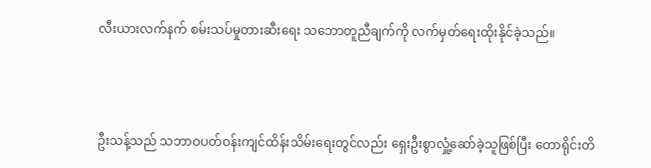လီးယားလက်နက် စမ်းသပ်မှုတားဆီးရေး သဘောတူညီချက်ကို လက်မှတ်ရေးထိုးနိုင်ခဲ့သည်။



ဦးသန့်သည် သဘာဝပတ်ဝန်းကျင်ထိန်းသိမ်းရေးတွင်လည်း ရှေးဦးစွာလှူံ့ဆော်ခဲ့သူဖြစ်ပြီး တောရိုင်းတိ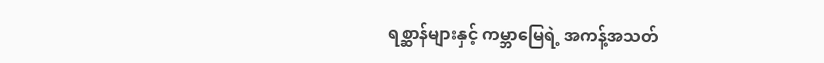ရစ္ဆာန်များနှင့် ကမ္ဘာမြေရဲ့ အကန့်အသတ်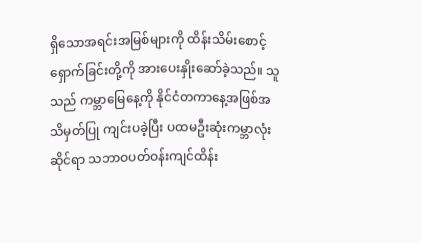ရှိသောအရင်းအမြစ်များကို ထိန်းသိမ်းစောင့်ရှောက်ခြင်းတို့ကို အားပေးနှိုးဆော်ခဲ့သည်။ သူသည် ကမ္ဘာမြေနေ့ကို နိုင်ငံတကာနေ့အဖြစ်အသိမှတ်ပြု ကျင်းပခဲ့ပြီး ပထမဦးဆုံးကမ္ဘာလုံးဆိုင်ရာ သဘာဝပတ်ဝန်းကျင်ထိန်း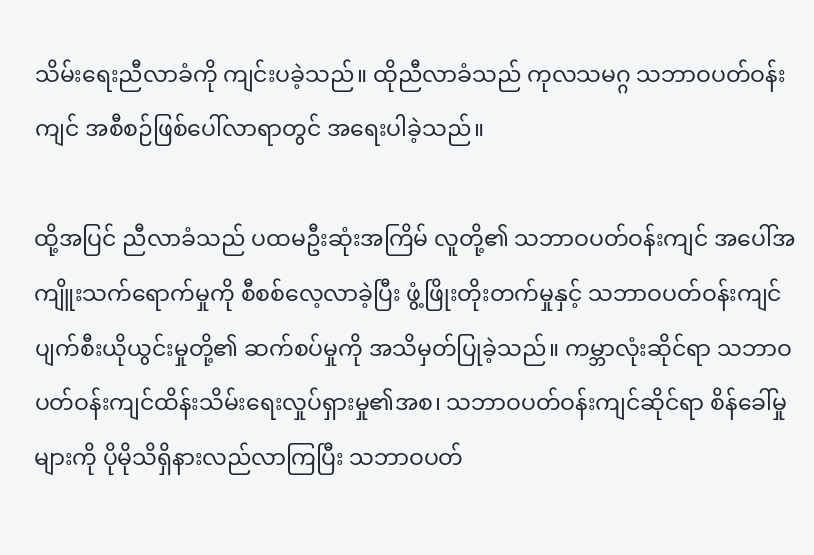သိမ်းရေးညီလာခံကို ကျင်းပခဲ့သည်။ ထိုညီလာခံသည် ကုလသမဂ္ဂ သဘာဝပတ်ဝန်းကျင် အစီစဉ်ဖြစ်ပေါ်လာရာတွင် အရေးပါခဲ့သည်။

ထို့အပြင် ညီလာခံသည် ပထမဦးဆုံးအကြိမ် လူတို့၏ သဘာဝပတ်ဝန်းကျင် အပေါ်အကျိူးသက်ရောက်မှုကို စီစစ်လေ့လာခဲ့ပြီး ဖွံ့ဖြိုးတိုးတက်မှုနှင့် သဘာဝပတ်ဝန်းကျင်ပျက်စီးယိုယွင်းမှုတို့၏ ဆက်စပ်မှုကို အသိမှတ်ပြုခဲ့သည်။ ကမ္ဘာလုံးဆိုင်ရာ သဘာဝပတ်ဝန်းကျင်ထိန်းသိမ်းရေးလှုပ်ရှားမှု၏အစ၊ သဘာဝပတ်ဝန်းကျင်ဆိုင်ရာ စိန်ခေါ်မှုများကို ပိုမိုသိရှိနားလည်လာကြပြီး သဘာဝပတ်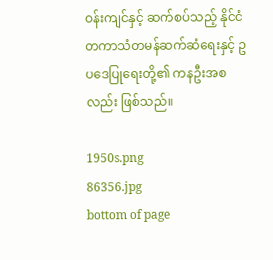ဝန်းကျင်နှင့် ဆက်စပ်သည့် နိုင်ငံတကာသံတမန်ဆက်ဆံရေးနှင့် ဥပဒေပြုရေးတို့၏ ကနဦးအစလည်း ဖြစ်သည်။

1950s.png
86356.jpg
bottom of page